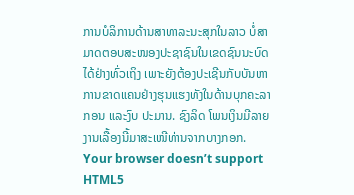ການບໍລິການດ້ານສາທາລະນະສຸກໃນລາວ ບໍ່ສາມາດຕອບສະໜອງປະຊາຊົນໃນເຂດຊົນນະບົດໄດ້ຢ່າງທົ່ວເຖິງ ເພາະຍັງຕ້ອງປະເຊີນກັບບັນຫາການຂາດແຄນຢ່າງຮຸນແຮງທັງໃນດ້ານບຸກຄະລາກອນ ແລະງົບ ປະມານ. ຊົງລິດ ໂພນເງິນມີລາຍງານເລື້ອງນີ້ມາສະເໜີທ່ານຈາກບາງກອກ.
Your browser doesn’t support HTML5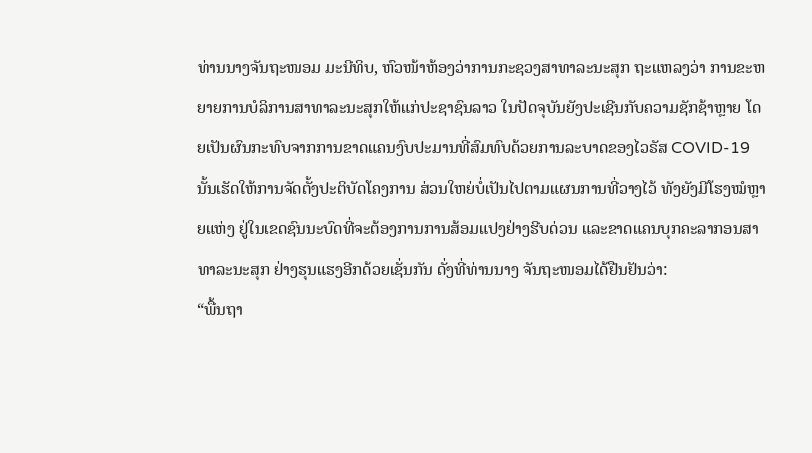ທ່ານນາງຈັນຖະໜອມ ມະນີທິບ, ຫົວໜ້າຫ້ອງວ່າການກະຊວງສາທາລະນະສຸກ ຖະແຫລງວ່າ ການຂະຫຍາຍການບໍລິການສາທາລະນະສຸກໃຫ້ແກ່ປະຊາຊົນລາວ ໃນປັດຈຸບັນຍັງປະເຊີນກັບຄວາມຊັກຊ້າຫຼາຍ ໂດຍເປັນຜົນກະທົບຈາກການຂາດແຄນງົບປະມານທີ່ສົມທົບດ້ວຍການລະບາດຂອງໄວຣັສ COVID-19 ນັ້ນເຮັດໃຫ້ການຈັດຕັ້ງປະຕິບັດໂຄງການ ສ່ວນໃຫຍ່ບໍ່ເປັນໄປຕາມແຜນການທີ່ວາງໄວ້ ທັງຍັງມີໂຮງໝໍຫຼາຍແຫ່ງ ຢູ່ໃນເຂດຊົນນະບົດທີ່ຈະຕ້ອງການການສ້ອມແປງຢ່າງຮີບດ່ວນ ແລະຂາດແຄນບຸກຄະລາກອນສາ ທາລະນະສຸກ ຢ່າງຮຸນແຮງອີກດ້ວຍເຊັ່ນກັນ ດັ່ງທີ່ທ່ານນາງ ຈັນຖະໜອມໄດ້ຢືນຢັນວ່າ:
“ພື້ນຖາ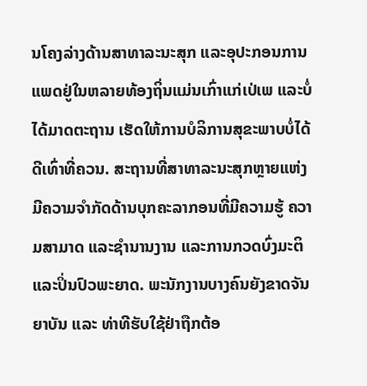ນໂຄງລ່າງດ້ານສາທາລະນະສຸກ ແລະອຸປະກອນການແພດຢູ່ໃນຫລາຍທ້ອງຖິ່ນແມ່ນເກົ່າແກ່ເປ່ເພ ແລະບໍ່ໄດ້ມາດຕະຖານ ເຮັດໃຫ້ການບໍລິການສຸຂະພາບບໍ່ໄດ້ດີເທົ່າທີ່ຄວນ. ສະຖານທີ່ສາທາລະນະສຸກຫຼາຍແຫ່ງມີຄວາມຈຳກັດດ້ານບຸກຄະລາກອນທີ່ມີຄວາມຮູ້ ຄວາມສາມາດ ແລະຊໍານານງານ ແລະການກວດບົ່ງມະຕິແລະປິ່ນປົວພະຍາດ. ພະນັກງານບາງຄົນຍັງຂາດຈັນຍາບັນ ແລະ ທ່າທີຮັບໃຊ້ຢ່າຖືກຕ້ອ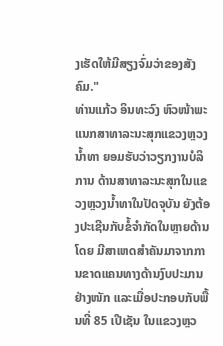ງເຮັດໃຫ້ມີສຽງຈົ່ມວ່າຂອງສັງຄົມ."
ທ່ານແກ້ວ ອິນທະວົງ ຫົວໜ້າພະແນກສາທາລະນະສຸກແຂວງຫຼວງນໍ້າທາ ຍອມຮັບວ່າວຽກງານບໍລິການ ດ້ານສາທາລະນະສຸກໃນແຂວງຫຼວງນໍ້າທາໃນປັດຈຸບັນ ຍັງຕ້ອງປະເຊີນກັບຂໍ້ຈຳກັດໃນຫຼາຍດ້ານ ໂດຍ ມີສາເຫດສຳຄັນມາຈາກການຂາດແຄນທາງດ້ານງົບປະມານຢ່າງໜັກ ແລະເມື່ອປະກອບກັບພື້ນທີ່ 85 ເປີເຊັນ ໃນແຂວງຫຼວ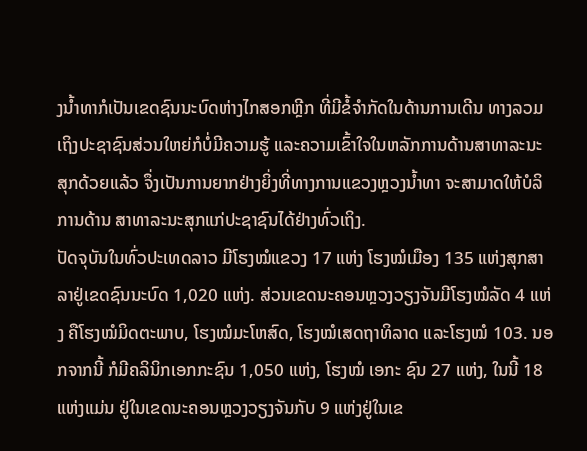ງນໍ້າທາກໍເປັນເຂດຊົນນະບົດຫ່າງໄກສອກຫຼີກ ທີ່ມີຂໍ້ຈຳກັດໃນດ້ານການເດີນ ທາງລວມເຖິງປະຊາຊົນສ່ວນໃຫຍ່ກໍບໍ່ມີຄວາມຮູ້ ແລະຄວາມເຂົ້າໃຈໃນຫລັກການດ້ານສາທາລະນະ ສຸກດ້ວຍແລ້ວ ຈຶ່ງເປັນການຍາກຢ່າງຍິ່ງທີ່ທາງການແຂວງຫຼວງນໍ້າທາ ຈະສາມາດໃຫ້ບໍລິການດ້ານ ສາທາລະນະສຸກແກ່ປະຊາຊົນໄດ້ຢ່າງທົ່ວເຖິງ.
ປັດຈຸບັນໃນທົ່ວປະເທດລາວ ມີໂຮງໝໍແຂວງ 17 ແຫ່ງ ໂຮງໝໍເມືອງ 135 ແຫ່ງສຸກສາລາຢູ່ເຂດຊົນນະບົດ 1,020 ແຫ່ງ. ສ່ວນເຂດນະຄອນຫຼວງວຽງຈັນມີໂຮງໝໍລັດ 4 ແຫ່ງ ຄືໂຮງໝໍມິດຕະພາບ, ໂຮງໝໍມະໂຫສົດ, ໂຮງໝໍເສດຖາທິລາດ ແລະໂຮງໝໍ 103. ນອກຈາກນີ້ ກໍມີຄລິນິກເອກກະຊົນ 1,050 ແຫ່ງ, ໂຮງໝໍ ເອກະ ຊົນ 27 ແຫ່ງ, ໃນນີ້ 18 ແຫ່ງແມ່ນ ຢູ່ໃນເຂດນະຄອນຫຼວງວຽງຈັນກັບ 9 ແຫ່ງຢູ່ໃນເຂ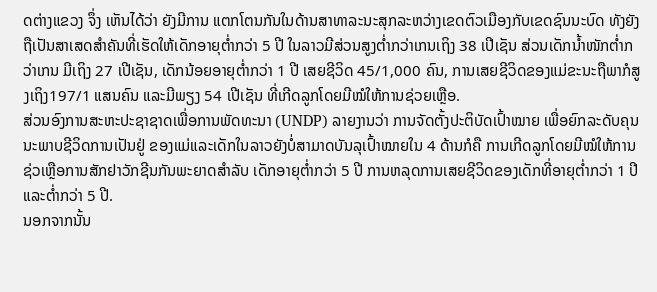ດຕ່າງແຂວງ ຈຶ່ງ ເຫັນໄດ້ວ່າ ຍັງມີການ ແຕກໂຕນກັນໃນດ້ານສາທາລະນະສຸກລະຫວ່າງເຂດຕົວເມືອງກັບເຂດຊົນນະບົດ ທັງຍັງ ຖືເປັນສາເສດສຳຄັນທີ່ເຮັດໃຫ້ເດັກອາຍຸຕໍ່າກວ່າ 5 ປີ ໃນລາວມີສ່ວນສູງຕໍ່າກວ່າເກນເຖິງ 38 ເປີເຊັນ ສ່ວນເດັກນໍ້າໜັກຕໍ່າກວ່າເກນ ມີເຖິງ 27 ເປີເຊັນ, ເດັກນ້ອຍອາຍຸຕໍ່າກວ່າ 1 ປີ ເສຍຊີວິດ 45/1,000 ຄົນ, ການເສຍຊີວິດຂອງແມ່ຂະນະຖືພາກໍສູງເຖິງ197/1 ແສນຄົນ ແລະມີພຽງ 54 ເປີເຊັນ ທີ່ເກີດລູກໂດຍມີໝໍໃຫ້ການຊ່ວຍເຫຼືອ.
ສ່ວນອົງການສະຫະປະຊາຊາດເພື່ອການພັດທະນາ (UNDP) ລາຍງານວ່າ ການຈັດຕັ້ງປະຕິບັດເປົ້າໝາຍ ເພື່ອຍົກລະດັບຄຸນນະພາບຊີວິດການເປັນຢູ່ ຂອງແມ່ແລະເດັກໃນລາວຍັງບໍ່ສາມາດບັນລຸເປົ້າໝາຍໃນ 4 ດ້ານກໍຄື ການເກີດລູກໂດຍມີໝໍໃຫ້ການຊ່ວເຫຼືອການສັກຢາວັກຊີນກັນພະຍາດສຳລັບ ເດັກອາຍຸຕ່ຳກວ່າ 5 ປີ ການຫລຸດການເສຍຊີວິດຂອງເດັກທີ່ອາຍຸຕໍ່າກວ່າ 1 ປີ ແລະຕ່ຳກວ່າ 5 ປີ.
ນອກຈາກນັ້ນ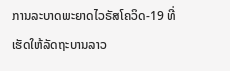ການລະບາດພະຍາດໄວຣັສໂຄວິດ-19 ທີ່ເຮັດໃຫ້ລັດຖະບານລາວ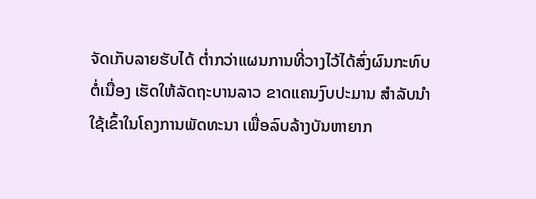ຈັດເກັບລາຍຮັບໄດ້ ຕໍ່າກວ່າແຜນການທີ່ວາງໄວ້ໄດ້ສົ່ງຜົນກະທົບຕໍ່ເນື່ອງ ເຮັດໃຫ້ລັດຖະບານລາວ ຂາດແຄນງົບປະມານ ສຳລັບນໍາໃຊ້ເຂົ້າໃນໂຄງການພັດທະນາ ເພື່ອລົບລ້າງບັນຫາຍາກ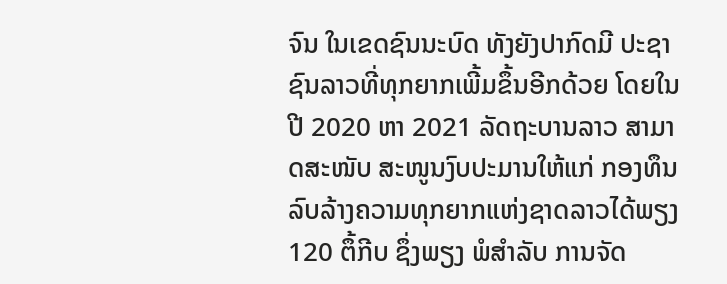ຈົນ ໃນເຂດຊົນນະບົດ ທັງຍັງປາກົດມີ ປະຊາຊົນລາວທີ່ທຸກຍາກເພີ້ມຂຶ້ນອີກດ້ວຍ ໂດຍໃນປີ 2020 ຫາ 2021 ລັດຖະບານລາວ ສາມາດສະໜັບ ສະໜູນງົບປະມານໃຫ້ແກ່ ກອງທຶນ ລົບລ້າງຄວາມທຸກຍາກແຫ່ງຊາດລາວໄດ້ພຽງ 120 ຕຶ້ກີບ ຊຶ່ງພຽງ ພໍສຳລັບ ການຈັດ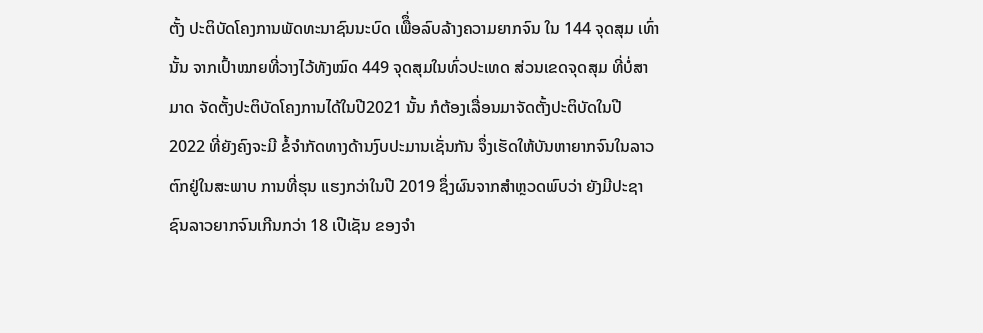ຕັ້ງ ປະຕິບັດໂຄງການພັດທະນາຊົນນະບົດ ເພືຶ່ອລົບລ້າງຄວາມຍາກຈົນ ໃນ 144 ຈຸດສຸມ ເທົ່ານັ້ນ ຈາກເປົ້າໝາຍທີ່ວາງໄວ້ທັງໝົດ 449 ຈຸດສຸມໃນທົ່ວປະເທດ ສ່ວນເຂດຈຸດສຸມ ທີ່ບໍ່ສາມາດ ຈັດຕັ້ງປະຕິບັດໂຄງການໄດ້ໃນປີ2021 ນັ້ນ ກໍຕ້ອງເລື່ອນມາຈັດຕັ້ງປະຕິບັດໃນປີ 2022 ທີ່ຍັງຄົງຈະມີ ຂໍ້ຈຳກັດທາງດ້ານງົບປະມານເຊັ່ນກັນ ຈຶ່ງເຮັດໃຫ້ບັນຫາຍາກຈົນໃນລາວ ຕົກຢູ່ໃນສະພາບ ການທີ່ຮຸນ ແຮງກວ່າໃນປີ 2019 ຊຶ່ງຜົນຈາກສຳຫຼວດພົບວ່າ ຍັງມີປະຊາຊົນລາວຍາກຈົນເກີນກວ່າ 18 ເປີເຊັນ ຂອງຈຳ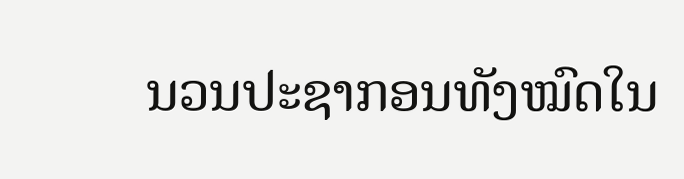ນວນປະຊາກອນທັງໝົດໃນ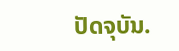ປັດຈຸບັນ.